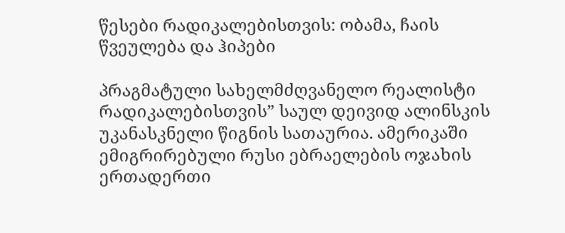წესები რადიკალებისთვის: ობამა, ჩაის წვეულება და ჰიპები

პრაგმატული სახელმძღვანელო რეალისტი რადიკალებისთვის” საულ დეივიდ ალინსკის უკანასკნელი წიგნის სათაურია. ამერიკაში ემიგრირებული რუსი ებრაელების ოჯახის ერთადერთი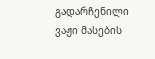გადარჩენილი ვაჟი მასების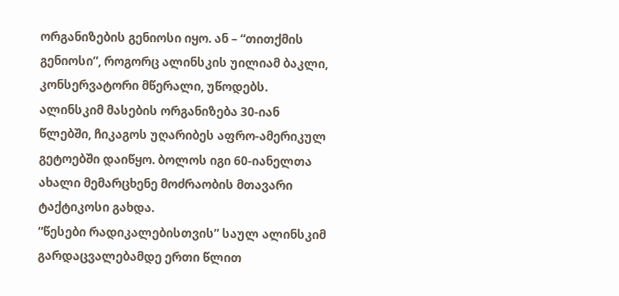ორგანიზების გენიოსი იყო. ან – “თითქმის გენიოსი”, როგორც ალინსკის უილიამ ბაკლი, კონსერვატორი მწერალი, უწოდებს. ალინსკიმ მასების ორგანიზება 30-იან წლებში, ჩიკაგოს უღარიბეს აფრო-ამერიკულ გეტოებში დაიწყო. ბოლოს იგი 60-იანელთა ახალი მემარცხენე მოძრაობის მთავარი ტაქტიკოსი გახდა.
“წესები რადიკალებისთვის” საულ ალინსკიმ გარდაცვალებამდე ერთი წლით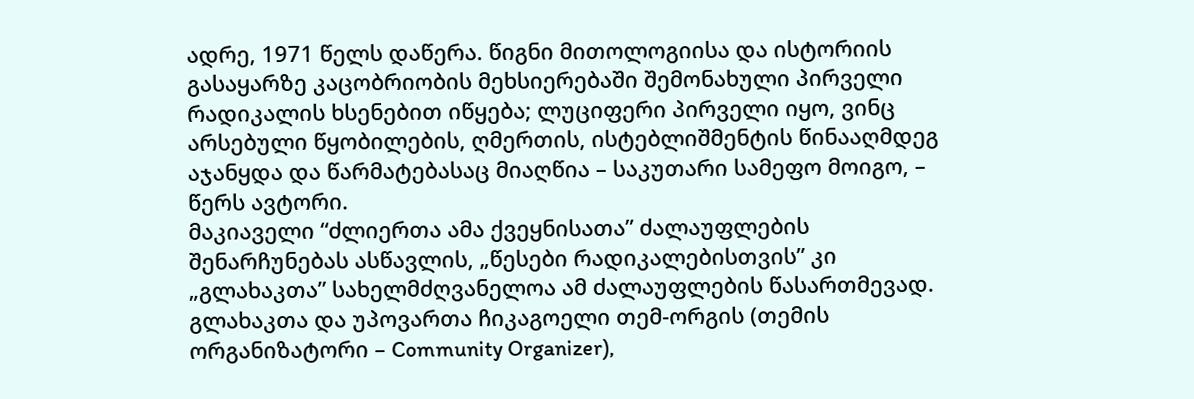ადრე, 1971 წელს დაწერა. წიგნი მითოლოგიისა და ისტორიის გასაყარზე კაცობრიობის მეხსიერებაში შემონახული პირველი რადიკალის ხსენებით იწყება; ლუციფერი პირველი იყო, ვინც არსებული წყობილების, ღმერთის, ისტებლიშმენტის წინააღმდეგ აჯანყდა და წარმატებასაც მიაღწია – საკუთარი სამეფო მოიგო, – წერს ავტორი.
მაკიაველი “ძლიერთა ამა ქვეყნისათა” ძალაუფლების შენარჩუნებას ასწავლის, „წესები რადიკალებისთვის” კი „გლახაკთა” სახელმძღვანელოა ამ ძალაუფლების წასართმევად.
გლახაკთა და უპოვართა ჩიკაგოელი თემ-ორგის (თემის ორგანიზატორი – Community Organizer),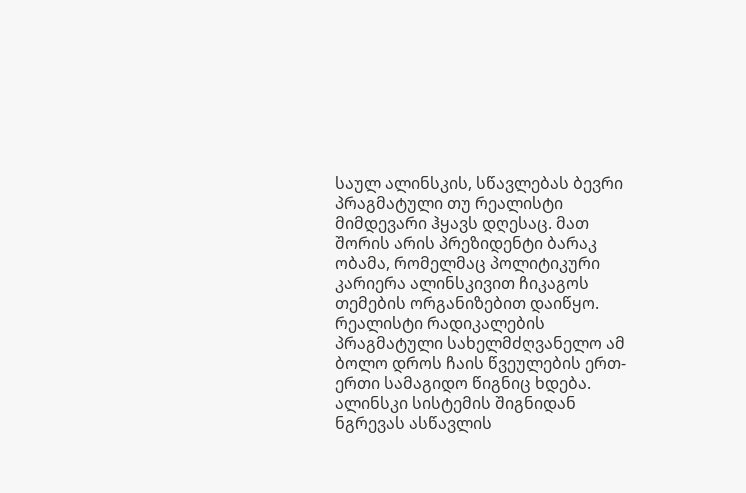საულ ალინსკის, სწავლებას ბევრი პრაგმატული თუ რეალისტი მიმდევარი ჰყავს დღესაც. მათ შორის არის პრეზიდენტი ბარაკ ობამა, რომელმაც პოლიტიკური კარიერა ალინსკივით ჩიკაგოს თემების ორგანიზებით დაიწყო.
რეალისტი რადიკალების პრაგმატული სახელმძღვანელო ამ ბოლო დროს ჩაის წვეულების ერთ-ერთი სამაგიდო წიგნიც ხდება.
ალინსკი სისტემის შიგნიდან ნგრევას ასწავლის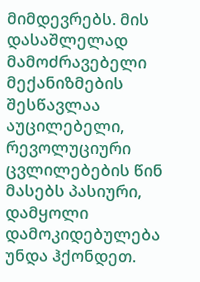მიმდევრებს. მის დასაშლელად მამოძრავებელი მექანიზმების შესწავლაა აუცილებელი,
რევოლუციური ცვლილებების წინ მასებს პასიური, დამყოლი დამოკიდებულება უნდა ჰქონდეთ.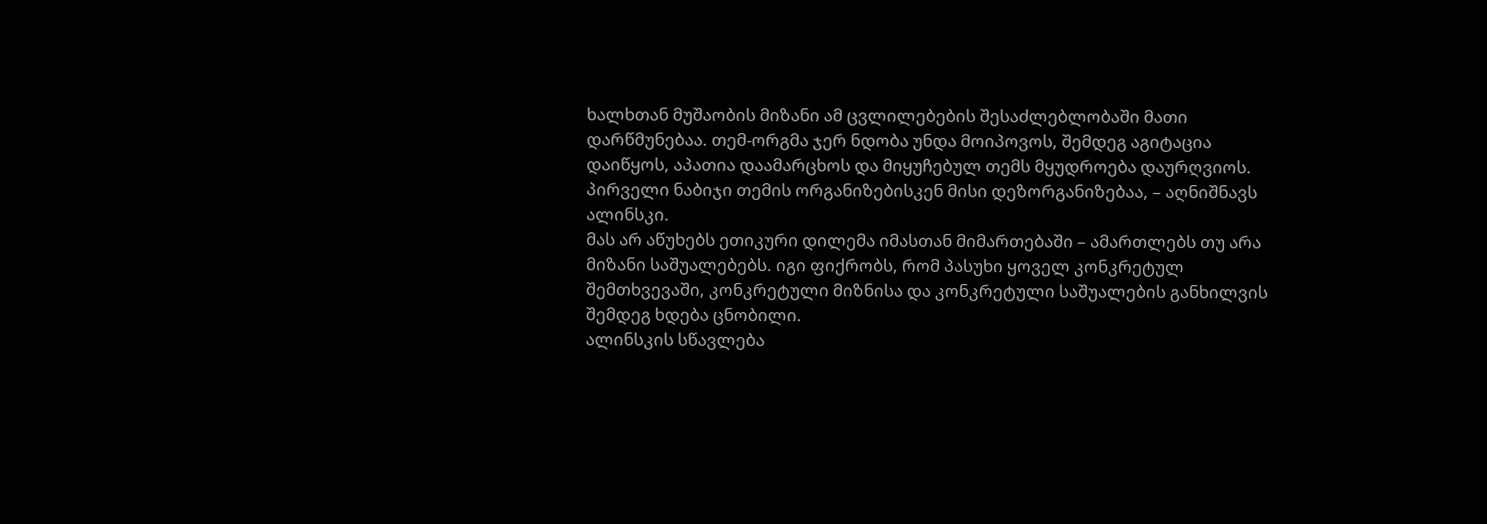ხალხთან მუშაობის მიზანი ამ ცვლილებების შესაძლებლობაში მათი დარწმუნებაა. თემ-ორგმა ჯერ ნდობა უნდა მოიპოვოს, შემდეგ აგიტაცია დაიწყოს, აპათია დაამარცხოს და მიყუჩებულ თემს მყუდროება დაურღვიოს. პირველი ნაბიჯი თემის ორგანიზებისკენ მისი დეზორგანიზებაა, – აღნიშნავს ალინსკი.
მას არ აწუხებს ეთიკური დილემა იმასთან მიმართებაში – ამართლებს თუ არა მიზანი საშუალებებს. იგი ფიქრობს, რომ პასუხი ყოველ კონკრეტულ შემთხვევაში, კონკრეტული მიზნისა და კონკრეტული საშუალების განხილვის შემდეგ ხდება ცნობილი.
ალინსკის სწავლება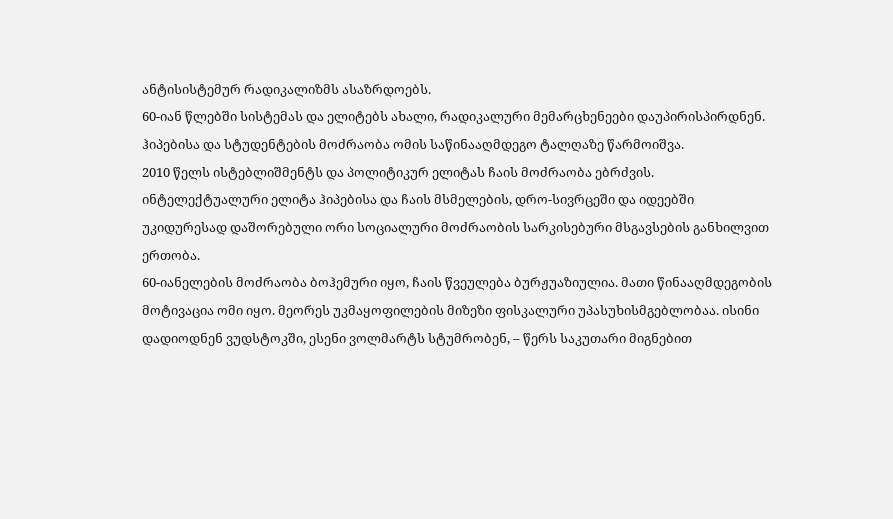ანტისისტემურ რადიკალიზმს ასაზრდოებს.
60-იან წლებში სისტემას და ელიტებს ახალი, რადიკალური მემარცხენეები დაუპირისპირდნენ. ჰიპებისა და სტუდენტების მოძრაობა ომის საწინააღმდეგო ტალღაზე წარმოიშვა.
2010 წელს ისტებლიშმენტს და პოლიტიკურ ელიტას ჩაის მოძრაობა ებრძვის. ინტელექტუალური ელიტა ჰიპებისა და ჩაის მსმელების, დრო-სივრცეში და იდეებში უკიდურესად დაშორებული ორი სოციალური მოძრაობის სარკისებური მსგავსების განხილვით ერთობა.
60-იანელების მოძრაობა ბოჰემური იყო, ჩაის წვეულება ბურჟუაზიულია. მათი წინააღმდეგობის მოტივაცია ომი იყო. მეორეს უკმაყოფილების მიზეზი ფისკალური უპასუხისმგებლობაა. ისინი დადიოდნენ ვუდსტოკში, ესენი ვოლმარტს სტუმრობენ, – წერს საკუთარი მიგნებით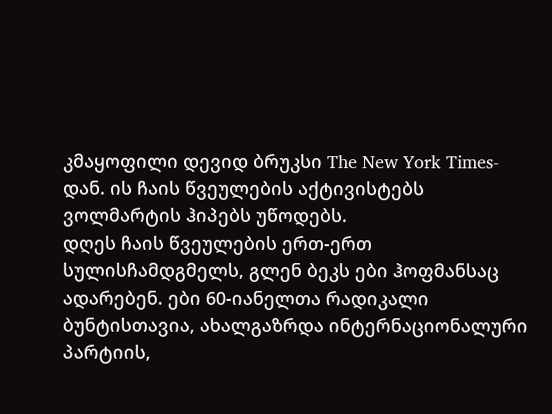კმაყოფილი დევიდ ბრუკსი The New York Times-დან. ის ჩაის წვეულების აქტივისტებს ვოლმარტის ჰიპებს უწოდებს.
დღეს ჩაის წვეულების ერთ-ერთ სულისჩამდგმელს, გლენ ბეკს ები ჰოფმანსაც ადარებენ. ები 60-იანელთა რადიკალი ბუნტისთავია, ახალგაზრდა ინტერნაციონალური პარტიის,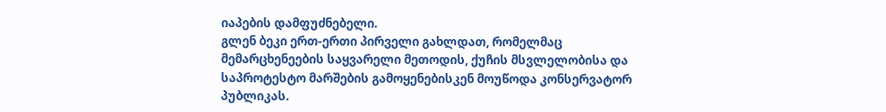იაპების დამფუძნებელი.
გლენ ბეკი ერთ-ერთი პირველი გახლდათ, რომელმაც მემარცხენეების საყვარელი მეთოდის, ქუჩის მსვლელობისა და საპროტესტო მარშების გამოყენებისკენ მოუწოდა კონსერვატორ პუბლიკას.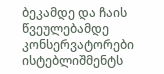ბეკამდე და ჩაის წვეულებამდე კონსერვატორები ისტებლიშმენტს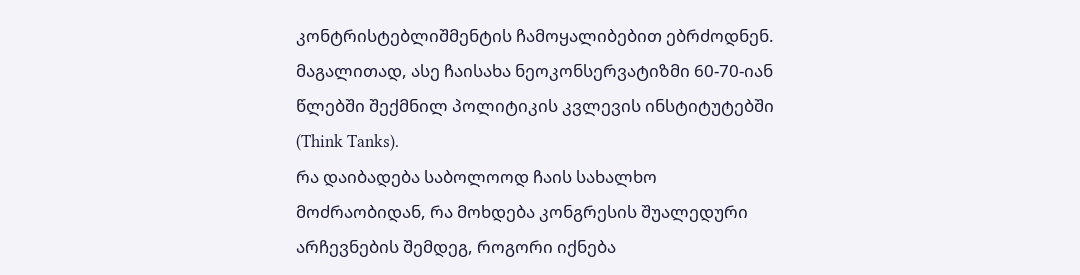კონტრისტებლიშმენტის ჩამოყალიბებით ებრძოდნენ. მაგალითად, ასე ჩაისახა ნეოკონსერვატიზმი 60-70-იან წლებში შექმნილ პოლიტიკის კვლევის ინსტიტუტებში (Think Tanks).
რა დაიბადება საბოლოოდ ჩაის სახალხო მოძრაობიდან, რა მოხდება კონგრესის შუალედური არჩევნების შემდეგ, როგორი იქნება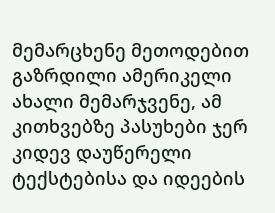მემარცხენე მეთოდებით გაზრდილი ამერიკელი ახალი მემარჯვენე, ამ კითხვებზე პასუხები ჯერ კიდევ დაუწერელი ტექსტებისა და იდეების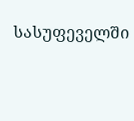სასუფეველში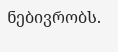ნებივრობს.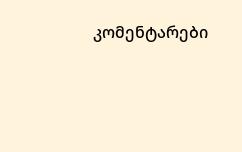კომენტარები